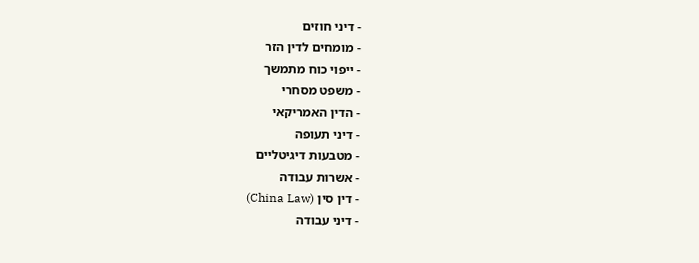- דיני חוזים
- מומחים לדין הזר
- ייפוי כוח מתמשך
- משפט מסחרי
- הדין האמריקאי
- דיני תעופה
- מטבעות דיגיטליים
- אשרות עבודה
- דין סין (China Law)
- דיני עבודה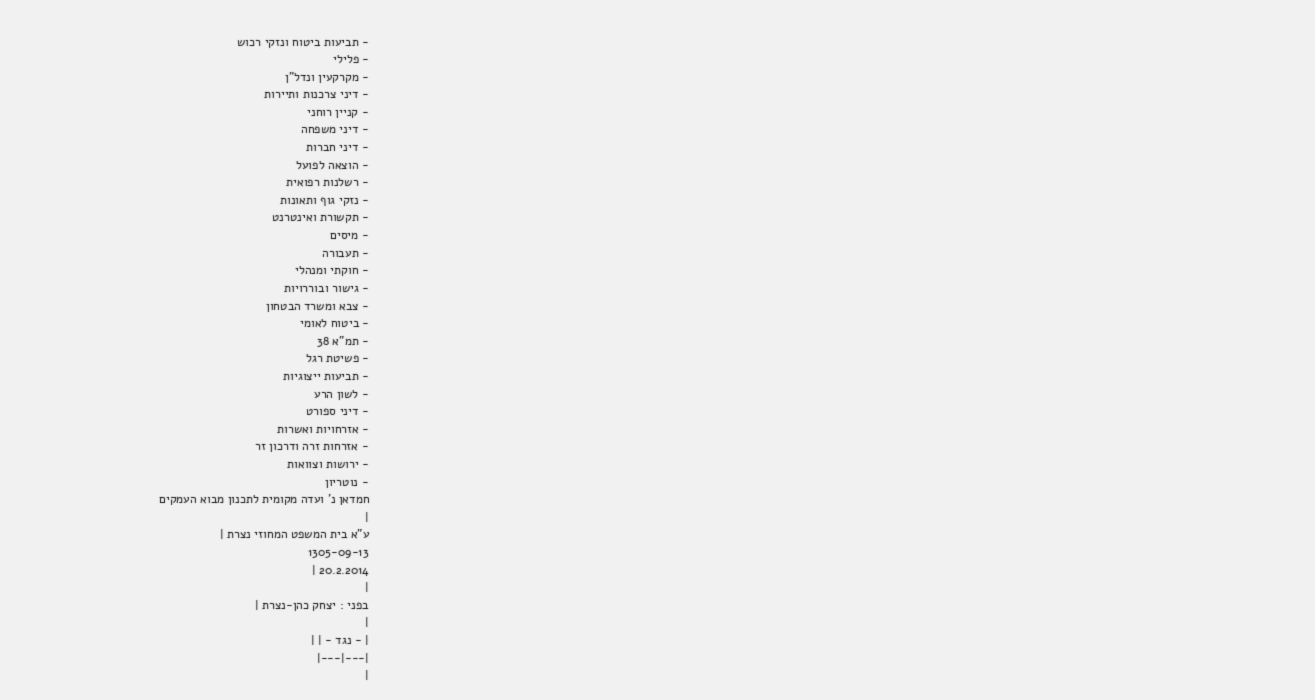- תביעות ביטוח ונזקי רכוש
- פלילי
- מקרקעין ונדל"ן
- דיני צרכנות ותיירות
- קניין רוחני
- דיני משפחה
- דיני חברות
- הוצאה לפועל
- רשלנות רפואית
- נזקי גוף ותאונות
- תקשורת ואינטרנט
- מיסים
- תעבורה
- חוקתי ומנהלי
- גישור ובוררויות
- צבא ומשרד הבטחון
- ביטוח לאומי
- תמ"א 38
- פשיטת רגל
- תביעות ייצוגיות
- לשון הרע
- דיני ספורט
- אזרחויות ואשרות
- אזרחות זרה ודרכון זר
- ירושות וצוואות
- נוטריון
חמדאן נ' ועדה מקומית לתכנון מבוא העמקים
|
ע"א בית המשפט המחוזי נצרת |
1305-09-13
20.2.2014 |
|
בפני : יצחק כהן-נצרת |
|
| - נגד - | |
|---|---|
|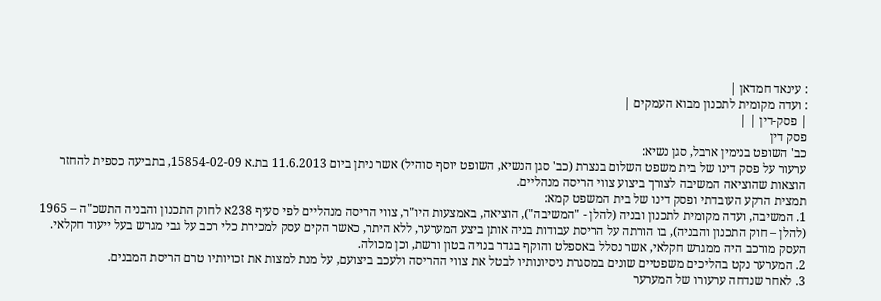: עינאד חמדאן |
: ועדה מקומית לתכנון מבוא העמקים |
| פסק-דין | |
פסק דין
כב' השופט בנימין ארבל, סגן נשיא:
ערעור על פסק דינו של בית משפט השלום בנצרת (כב' סגן הנשיא, השופט יוסף סוהיל) אשר ניתן ביום 11.6.2013 בת.א 15854-02-09, בתביעה כספית להחזר הוצאות שהוציאה המשיבה לצורך ביצוע צווי הריסה מנהליים.
תמצית הרקע העובדתי ופסק דינו של בית המשפט קמא:
1. המשיבה, ועדה מקומית לתכנון ובניה (להלן - "המשיבה"), הוציאה, באמצעות היו"ר, צווי הריסה מנהליים לפי סעיף 238א לחוק התכנון והבניה התשכ"ה – 1965 (להלן – חוק התכנון והבניה), בו הורתה על הריסת עבודות בניה אותן ביצע המערער, ללא היתר, כאשר הקים עסק למכירת כלי רכב על גבי מגרש בעל ייעוד חקלאי. העסק מורכב היה ממגרש חקלאי, אשר נסלל באספלט והוקף בגדר בנויה בטון ורשת, וכן מכולה.
2. המערער נקט בהליכים משפטיים שונים במסגרת ניסיונותיו לבטל את צווי ההריסה ולעכב ביצועם, על מנת למצות את זכויותיו טרם הריסת המבנים.
3. לאחר שנדחה ערעורו של המערער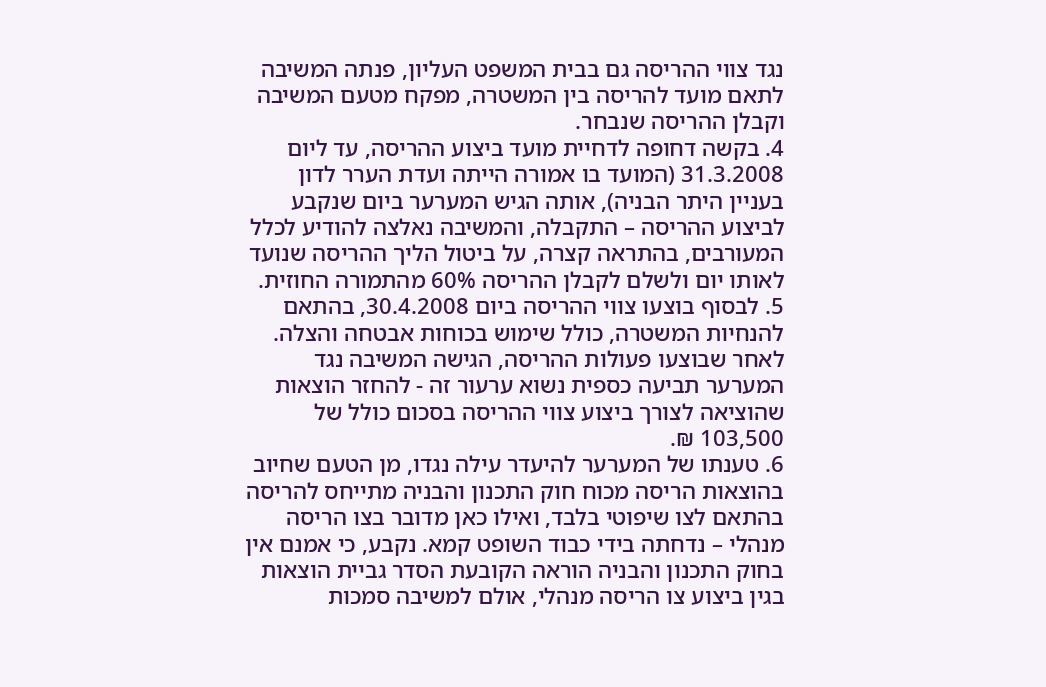נגד צווי ההריסה גם בבית המשפט העליון, פנתה המשיבה לתאם מועד להריסה בין המשטרה, מפקח מטעם המשיבה וקבלן ההריסה שנבחר.
4. בקשה דחופה לדחיית מועד ביצוע ההריסה, עד ליום 31.3.2008 (המועד בו אמורה הייתה ועדת הערר לדון בעניין היתר הבניה), אותה הגיש המערער ביום שנקבע לביצוע ההריסה – התקבלה, והמשיבה נאלצה להודיע לכלל המעורבים, בהתראה קצרה, על ביטול הליך ההריסה שנועד לאותו יום ולשלם לקבלן ההריסה 60% מהתמורה החוזית.
5. לבסוף בוצעו צווי ההריסה ביום 30.4.2008, בהתאם להנחיות המשטרה, כולל שימוש בכוחות אבטחה והצלה. לאחר שבוצעו פעולות ההריסה, הגישה המשיבה נגד המערער תביעה כספית נשוא ערעור זה - להחזר הוצאות שהוציאה לצורך ביצוע צווי ההריסה בסכום כולל של 103,500 ₪.
6. טענתו של המערער להיעדר עילה נגדו, מן הטעם שחיוב בהוצאות הריסה מכוח חוק התכנון והבניה מתייחס להריסה בהתאם לצו שיפוטי בלבד, ואילו כאן מדובר בצו הריסה מנהלי – נדחתה בידי כבוד השופט קמא. נקבע, כי אמנם אין בחוק התכנון והבניה הוראה הקובעת הסדר גביית הוצאות בגין ביצוע צו הריסה מנהלי, אולם למשיבה סמכות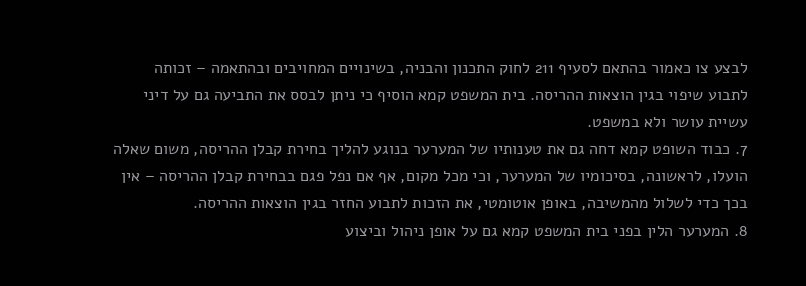לבצע צו כאמור בהתאם לסעיף 211 לחוק התכנון והבניה, בשינויים המחויבים ובהתאמה – זכותה לתבוע שיפוי בגין הוצאות ההריסה. בית המשפט קמא הוסיף כי ניתן לבסס את התביעה גם על דיני עשיית עושר ולא במשפט.
7. כבוד השופט קמא דחה גם את טענותיו של המערער בנוגע להליך בחירת קבלן ההריסה, משום שאלה הועלו, לראשונה, בסיכומיו של המערער, וכי מכל מקום, אף אם נפל פגם בבחירת קבלן ההריסה – אין בכך כדי לשלול מהמשיבה, באופן אוטומטי, את הזכות לתבוע החזר בגין הוצאות ההריסה.
8. המערער הלין בפני בית המשפט קמא גם על אופן ניהול וביצוע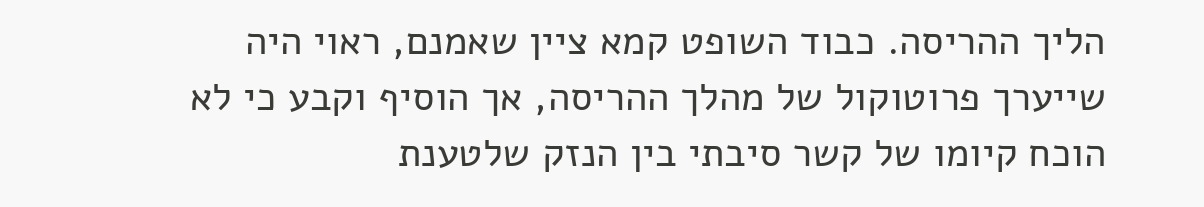הליך ההריסה. כבוד השופט קמא ציין שאמנם, ראוי היה שייערך פרוטוקול של מהלך ההריסה, אך הוסיף וקבע כי לא הוכח קיומו של קשר סיבתי בין הנזק שלטענת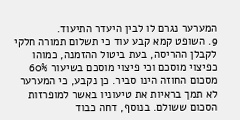המערער נגרם לו לבין היעדר התיעוד.
9. השופט קמא קבע עוד כי תשלום תמורה חלקי לקבלן ההריסה, בעת ביטול ההזמנה, כמוהו כפיצוי מוסכם וכי פיצוי מוסכם בשיעור 60% מסכום החוזה הינו סביר. כן נקבע, כי המערער לא תמך בראיות את טיעוניו באשר למופרזות הסכום ששולם. בנוסף, דחה כבוד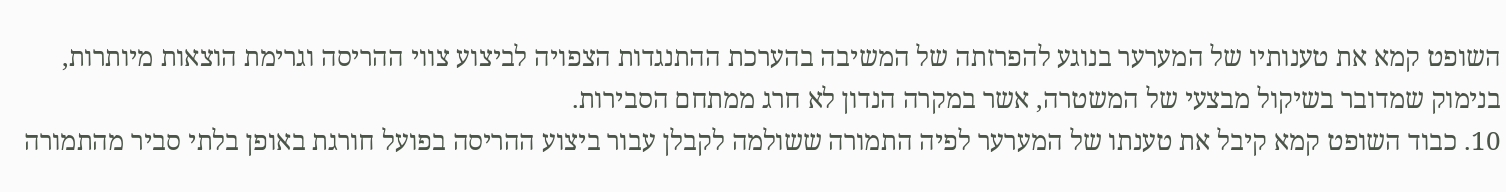השופט קמא את טענותיו של המערער בנוגע להפרזתה של המשיבה בהערכת ההתנגדות הצפויה לביצוע צווי ההריסה וגרימת הוצאות מיותרות, בנימוק שמדובר בשיקול מבצעי של המשטרה, אשר במקרה הנדון לא חרג ממתחם הסבירות.
10. כבוד השופט קמא קיבל את טענתו של המערער לפיה התמורה ששולמה לקבלן עבור ביצוע ההריסה בפועל חורגת באופן בלתי סביר מהתמורה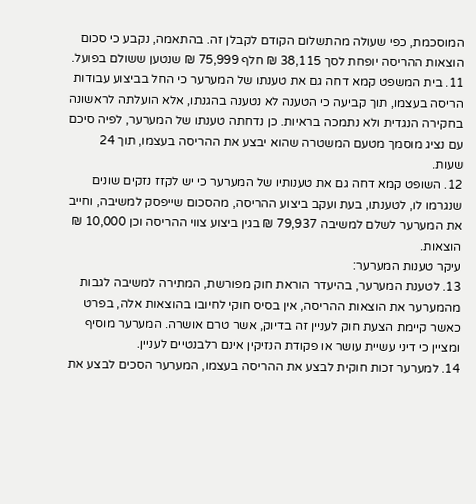המוסכמת, כפי שעולה מהתשלום הקודם לקבלן זה. בהתאמה, נקבע כי סכום הוצאות ההריסה יופחת לסך 38,115 ₪ חלף 75,999 ₪ שנטען ששולם בפועל.
11. בית המשפט קמא דחה גם את טענתו של המערער כי החל בביצוע עבודות הריסה בעצמו, תוך קביעה כי הטענה לא נטענה בהגנתו, אלא הועלתה לראשונה בחקירה הנגדית ולא נתמכה בראיות. כן נדחתה טענתו של המערער, לפיה סיכם עם נציג מוסמך מטעם המשטרה שהוא יבצע את ההריסה בעצמו, תוך 24 שעות.
12. השופט קמא דחה גם את טענותיו של המערער כי יש לקזז נזקים שונים שנגרמו לו, לטענתו, בעת ועקב ביצוע ההריסה, מהסכום שייפסק למשיבה, וחייב את המערער לשלם למשיבה 79,937 ₪ בגין ביצוע צווי ההריסה וכן 10,000 ₪ הוצאות.
עיקר טענות המערער:
13. לטענת המערער, בהיעדר הוראת חוק מפורשת, המתירה למשיבה לגבות מהמערער את הוצאות ההריסה, אין בסיס חוקי לחיובו בהוצאות אלה, בפרט כאשר קיימת הצעת חוק לעניין זה בדיוק, אשר טרם אושרה. המערער מוסיף ומציין כי דיני עשיית עושר או פקודת הנזיקין אינם רלבנטיים לעניין.
14. למערער זכות חוקית לבצע את ההריסה בעצמו, המערער הסכים לבצע את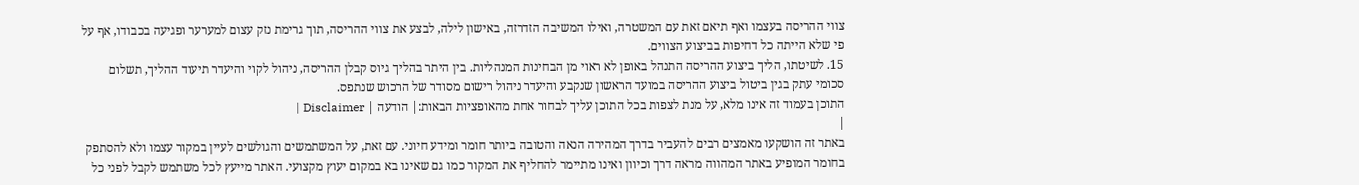צווי ההריסה בעצמו ואף תיאם זאת עם המשטרה, ואילו המשיבה הזדרזה, באישון לילה, לבצע את צווי ההריסה, תוך גרימת נזק עצום למערער ופגיעה בכבודו, אף על פי שלא הייתה כל דחיפות בביצוע הצווים.
15. לשיטתו, הליך ביצוע ההריסה התנהל באופן לא ראוי מן הבחינות המנהליות. בין היתר בהליך גיוס קבלן ההריסה, ניהול לקוי והיעדר תיעוד ההליך, תשלום סכומי עתק בגין ביטול ביצוע ההריסה במועד הראשון שנקבע והיעדר ניהול רישום מסודר של הרכוש שנתפס.
התוכן בעמוד זה אינו מלא, על מנת לצפות בכל התוכן עליך לבחור אחת מהאופציות הבאות:| הודעה | Disclaimer |
|
באתר זה הושקעו מאמצים רבים להעביר בדרך המהירה הנאה והטובה ביותר חומר ומידע חיוני. עם זאת, על המשתמשים והגולשים לעיין במקור עצמו ולא להסתפק בחומר המופיע באתר המהווה מראה דרך וכיוון ואינו מתיימר להחליף את המקור כמו גם שאינו בא במקום יעוץ מקצועי. האתר מייעץ לכל משתמש לקבל לפני כל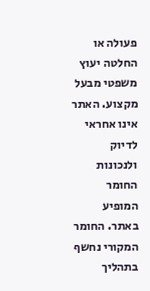פעולה או החלטה יעוץ משפטי מבעל מקצוע. האתר אינו אחראי לדיוק ולנכונות החומר המופיע באתר. החומר המקורי נחשף בתהליך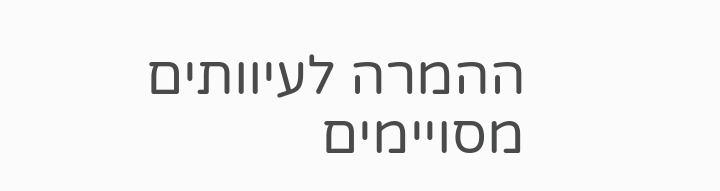ההמרה לעיוותים מסויימים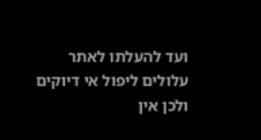ועד להעלתו לאתר עלולים ליפול אי דיוקים ולכן אין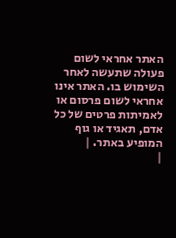האתר אחראי לשום פעולה שתעשה לאחר השימוש בו. האתר אינו אחראי לשום פרסום או לאמיתות פרטים של כל אדם, תאגיד או גוף המופיע באתר. |
|